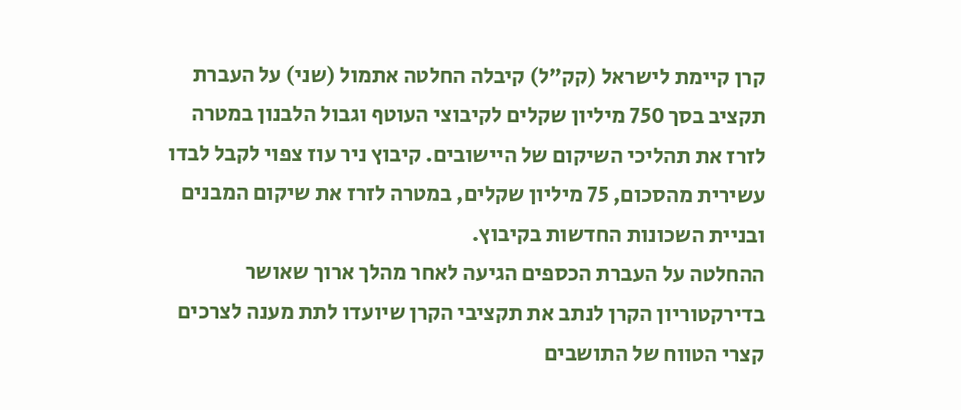קרן קיימת לישראל (קק"ל) קיבלה החלטה אתמול (שני) על העברת תקציב בסך 750 מיליון שקלים לקיבוצי העוטף וגבול הלבנון במטרה לזרז את תהליכי השיקום של היישובים. קיבוץ ניר עוז צפוי לקבל לבדו עשירית מהסכום, 75 מיליון שקלים, במטרה לזרז את שיקום המבנים ובניית השכונות החדשות בקיבוץ.
ההחלטה על העברת הכספים הגיעה לאחר מהלך ארוך שאושר בדירקטוריון הקרן לנתב את תקציבי הקרן שיועדו לתת מענה לצרכים קצרי הטווח של התושבים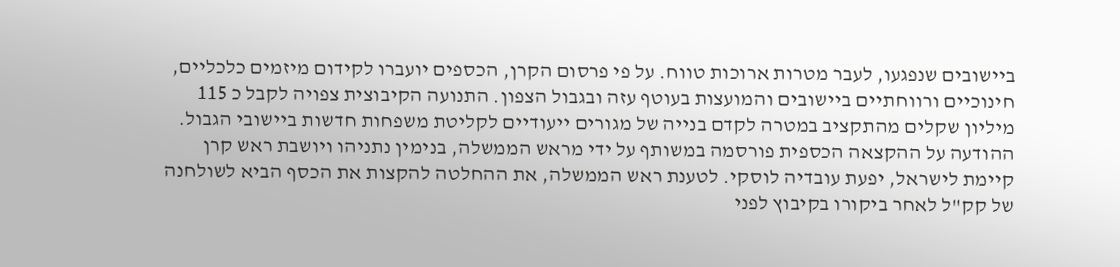ביישובים שנפגעו, לעבר מטרות ארוכות טווח. על פי פרסום הקרן, הכספים יועברו לקידום מיזמים כלכליים, חינוכיים ורווחתיים ביישובים והמועצות בעוטף עזה ובגבול הצפון. התנועה הקיבוצית צפויה לקבל כ 115 מיליון שקלים מהתקציב במטרה לקדם בנייה של מגורים ייעודיים לקליטת משפחות חדשות ביישובי הגבול.
ההודעה על ההקצאה הכספית פורסמה במשותף על ידי מראש הממשלה, בנימין נתניהו ויושבת ראש קרן קיימת לישראל, יפעת עובדיה לוסקי. לטענת ראש הממשלה, את ההחלטה להקצות את הכסף הביא לשולחנה של קק"ל לאחר ביקורו בקיבוץ לפני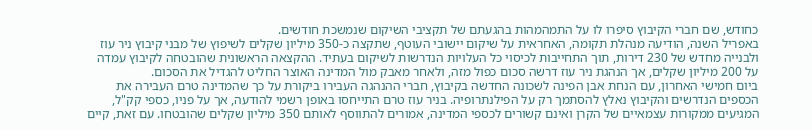כחודש, שם חברי הקיבוץ סיפרו לו על התמהמהות בהגעתם של תקציבי השיקום שנמשכת חודשים.
באפריל השנה, הודיעה מנהלת תקומה, האחראית על שיקום יישובי העוטף, שתקצה כ-350 מיליון שקלים לשיפוץ של מבני קיבוץ ניר עוז ולבנייה מחדש של 230 דירות, תוך התחייבות לכיסוי כל העלויות הנדרשות לשיקום בעתיד. ההקצאה הראשונית שהובטחה לקיבוץ עמדה על 200 מיליון שקלים, אך הנהגת ניר עוז דרשה סכום כפול מזה, ולאחר מאבק מול המדינה האוצר החליט להגדיל את הסכום.
ביום חמישי האחרון, עם הנחת אבן הפינה לשכונה החדשה בקיבוץ, חברי ההנהגה העבירו ביקורת על כך שהמדינה טרם העבירה את הכספים הנדרשים והקיבוץ נאלץ להסתמך רק על הפילנתרופיה. בניר עוז טרם התייחסו באופן רשמי להודעה, אך על פניו, כספי קק"ל, המגיעים ממקורות עצמאיים של הקרן ואינם קשורים לכספי המדינה, אמורים להתווסף לאותם 350 מיליון שקלים שהובטחו. עם זאת, קיים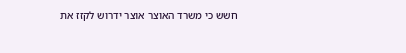חשש כי משרד האוצר אוצר ידרוש לקזז את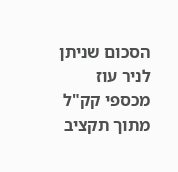הסכום שניתן לניר עוז מכספי קק"ל מתוך תקציב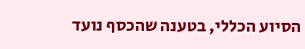הסיוע הכללי, בטענה שהכסף נועד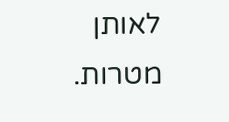לאותן מטרות.